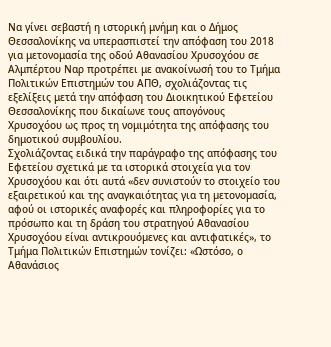Να γίνει σεβαστή η ιστορική μνήμη και ο Δήμος Θεσσαλονίκης να υπερασπιστεί την απόφαση του 2018 για μετονομασία της οδού Αθανασίου Χρυσοχόου σε Αλμπέρτου Ναρ προτρέπει με ανακοίνωσή του το Τμήμα Πολιτικών Επιστημών του ΑΠΘ, σχολιάζοντας τις εξελίξεις μετά την απόφαση του Διοικητικού Εφετείου Θεσσαλονίκης που δικαίωνε τους απογόνους Χρυσοχόου ως προς τη νομιμότητα της απόφασης του δημοτικού συμβουλίου.
Σχολιάζοντας ειδικά την παράγραφο της απόφασης του Εφετείου σχετικά με τα ιστορικά στοιχεία για τον Χρυσοχόου και ότι αυτά «δεν συνιστούν το στοιχείο του εξαιρετικού και της αναγκαιότητας για τη µετονοµασία, αφού οι ιστορικές αναφορές και πληροφορίες για το πρόσωπο και τη δράση του στρατηγού Αθανασίου Χρυσοχόου είναι αντικρουόµενες και αντιφατικές», το Τμήμα Πολιτικών Επιστημών τονίζει: «Ωστόσο, ο Αθανάσιος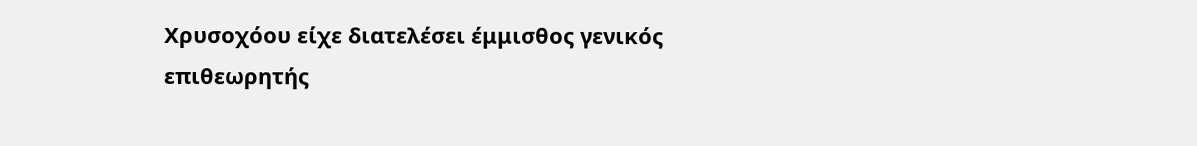Χρυσοχόου είχε διατελέσει έμμισθος γενικός επιθεωρητής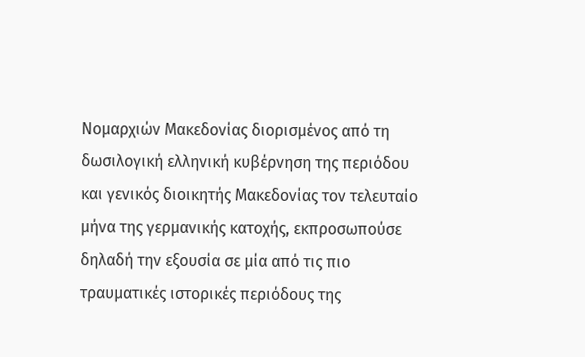Νομαρχιών Μακεδονίας διορισμένος από τη δωσιλογική ελληνική κυβέρνηση της περιόδου και γενικός διοικητής Μακεδονίας τον τελευταίο μήνα της γερμανικής κατοχής, εκπροσωπούσε δηλαδή την εξουσία σε μία από τις πιο τραυματικές ιστορικές περιόδους της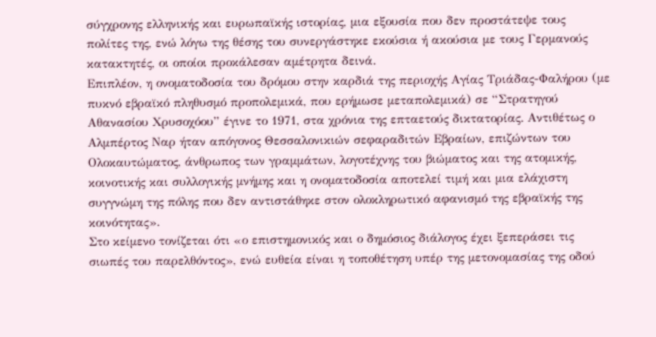σύγχρονης ελληνικής και ευρωπαϊκής ιστορίας, μια εξουσία που δεν προστάτεψε τους πολίτες της, ενώ λόγω της θέσης του συνεργάστηκε εκούσια ή ακούσια με τους Γερμανούς κατακτητές, οι οποίοι προκάλεσαν αμέτρητα δεινά.
Επιπλέον, η ονοματοδοσία του δρόμου στην καρδιά της περιοχής Αγίας Τριάδας-Φαλήρου (με πυκνό εβραϊκό πληθυσμό προπολεμικά, που ερήμωσε μεταπολεμικά) σε “Στρατηγού Αθανασίου Χρυσοχόου” έγινε το 1971, στα χρόνια της επταετούς δικτατορίας. Αντιθέτως ο Αλμπέρτος Ναρ ήταν απόγονος Θεσσαλονικιών σεφαραδιτών Εβραίων, επιζώντων του Ολοκαυτώματος, άνθρωπος των γραμμάτων, λογοτέχνης του βιώματος και της ατομικής, κοινοτικής και συλλογικής μνήμης και η ονοματοδοσία αποτελεί τιμή και μια ελάχιστη συγγνώμη της πόλης που δεν αντιστάθηκε στον ολοκληρωτικό αφανισμό της εβραϊκής της κοινότητας».
Στο κείμενο τονίζεται ότι «ο επιστημονικός και ο δημόσιος διάλογος έχει ξεπεράσει τις σιωπές του παρελθόντος», ενώ ευθεία είναι η τοποθέτηση υπέρ της μετονομασίας της οδού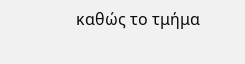καθώς το τμήμα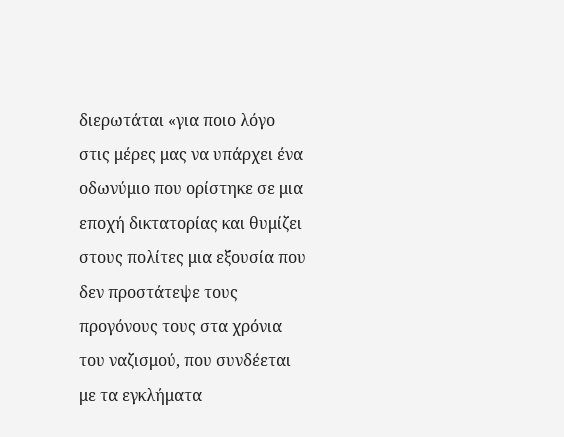διερωτάται «για ποιο λόγο στις μέρες μας να υπάρχει ένα οδωνύμιο που ορίστηκε σε μια εποχή δικτατορίας και θυμίζει στους πολίτες μια εξουσία που δεν προστάτεψε τους προγόνους τους στα χρόνια του ναζισμού, που συνδέεται με τα εγκλήματα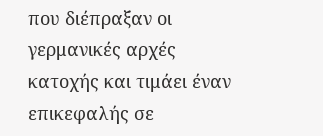που διέπραξαν οι γερμανικές αρχές κατοχής και τιμάει έναν επικεφαλής σε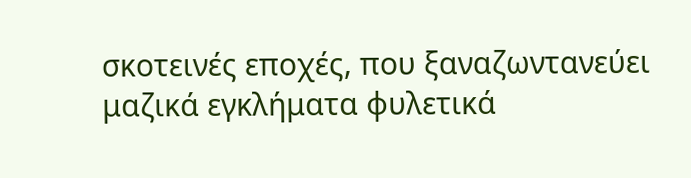σκοτεινές εποχές, που ξαναζωντανεύει μαζικά εγκλήματα φυλετικά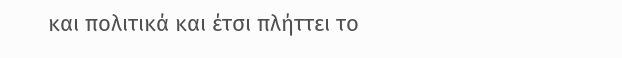και πολιτικά και έτσι πλήττει το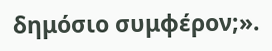δημόσιο συμφέρον;».